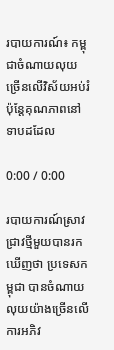របាយការណ៍៖ កម្ពុជាចំណាយលុយច្រើនលើវិស័យអប់រំប៉ុន្តែគុណភាពនៅទាបដដែល

0:00 / 0:00

របាយការណ៍ស្រាវជ្រាវថ្មីមួយបានរកឃើញថា ប្រទេសកម្ពុជា បានចំណាយលុយយ៉ាងច្រើនលើការអភិវ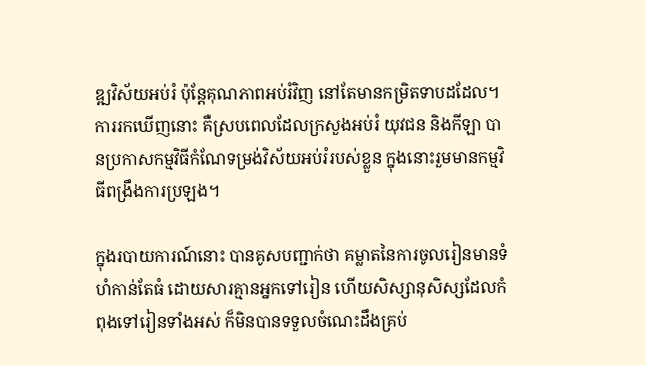ឌ្ឍវិស័យអប់រំ ប៉ុន្តែគុណភាពអប់រំវិញ នៅតែមានកម្រិតទាបដដែល។ ការរកឃើញនោះ គឺស្របពេលដែលក្រសួងអប់រំ យុវជន និងកីឡា បានប្រកាសកម្មវិធីកំណែទម្រង់វិស័យអប់រំរបស់ខ្លួន ក្នុងនោះរួមមានកម្មវិធីពង្រឹងការប្រឡង។

ក្នុងរបាយការណ៍នោះ បានគូសបញ្ជាក់ថា គម្លាតនៃការចូលរៀនមានទំហំកាន់តែធំ ដោយសារគ្មានអ្នកទៅរៀន ហើយសិស្សានុសិស្សដែលកំពុងទៅរៀនទាំងអស់ ក៏មិនបានទទួលចំណេះដឹងគ្រប់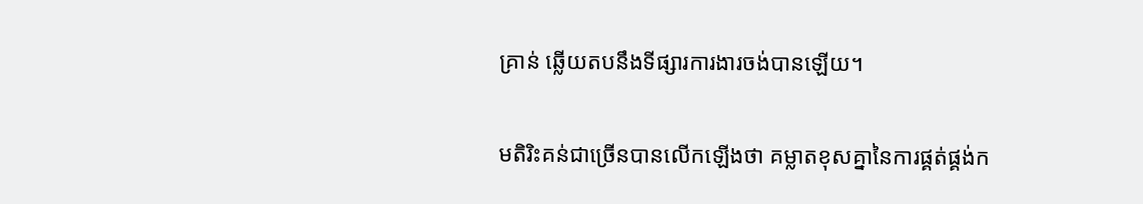គ្រាន់ ឆ្លើយតបនឹងទីផ្សារការងារចង់បានឡើយ។

មតិរិះគន់ជាច្រើនបានលើកឡើងថា គម្លាតខុសគ្នានៃការផ្គត់ផ្គង់ក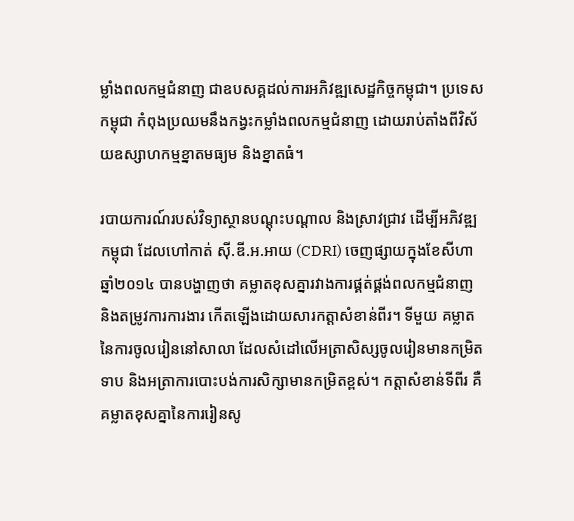ម្លាំងពលកម្មជំនាញ ជាឧបសគ្គដល់ការអភិវឌ្ឍសេដ្ឋកិច្ចកម្ពុជា។ ប្រទេសកម្ពុជា កំពុងប្រឈមនឹងកង្វះកម្លាំងពលកម្មជំនាញ ដោយរាប់តាំងពីវិស័យឧស្សាហកម្មខ្នាតមធ្យម និងខ្នាតធំ។

របាយការណ៍របស់វិទ្យាស្ថានបណ្ដុះបណ្ដាល និងស្រាវជ្រាវ ដើម្បីអភិវឌ្ឍកម្ពុជា ដែលហៅកាត់ ស៊ី.ឌី.អ.អាយ (CDRI) ចេញផ្សាយក្នុងខែសីហា ឆ្នាំ២០១៤ បានបង្ហាញថា គម្លាតខុសគ្នារវាងការផ្គត់ផ្គង់ពលកម្មជំនាញ និងតម្រូវការការងារ កើតឡើងដោយសារកត្តាសំខាន់ពីរ។ ទីមួយ គម្លាតនៃការចូលរៀននៅសាលា ដែលសំដៅលើអត្រាសិស្សចូលរៀនមានកម្រិតទាប និងអត្រាការបោះបង់ការសិក្សាមានកម្រិតខ្ពស់។ កត្តាសំខាន់ទីពីរ គឺគម្លាតខុសគ្នានៃការរៀនសូ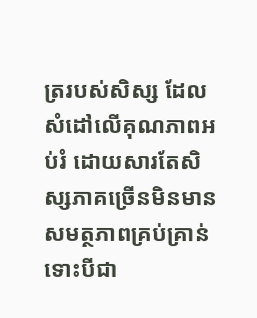ត្ររបស់សិស្ស ដែលសំដៅលើគុណភាពអប់រំ ដោយសារតែសិស្សភាគច្រើនមិនមានសមត្ថភាពគ្រប់គ្រាន់ ទោះបីជា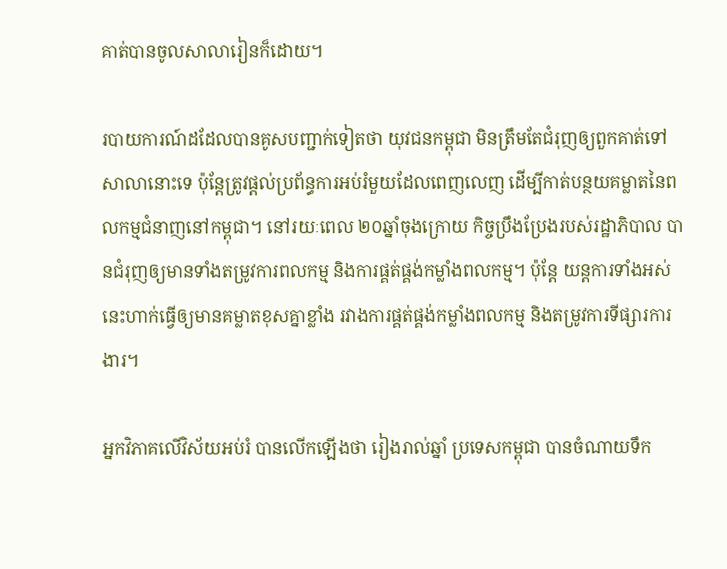គាត់បានចូលសាលារៀនក៏ដោយ។

របាយការណ៍ដដែលបានគូសបញ្ជាក់ទៀតថា យុវជនកម្ពុជា មិនត្រឹមតែជំរុញឲ្យពួកគាត់ទៅសាលានោះទេ ប៉ុន្តែត្រូវផ្ដល់ប្រព័ន្ធការអប់រំមួយដែលពេញលេញ ដើម្បីកាត់បន្ថយគម្លាតនៃពលកម្មជំនាញនៅកម្ពុជា។ នៅរយៈពេល ២០ឆ្នាំចុងក្រោយ កិច្ចប្រឹងប្រែងរបស់រដ្ឋាភិបាល បានជំរុញឲ្យមានទាំងតម្រូវការពលកម្ម និងការផ្គត់ផ្គង់កម្លាំងពលកម្ម។ ប៉ុន្តែ យន្តការទាំងអស់នេះហាក់ធ្វើឲ្យមានគម្លាតខុសគ្នាខ្លាំង រវាងការផ្គត់ផ្គង់កម្លាំងពលកម្ម និងតម្រូវការទីផ្សារការងារ។

អ្នកវិភាគលើវិស័យអប់រំ បានលើកឡើងថា រៀងរាល់ឆ្នាំ ប្រទេសកម្ពុជា បានចំណាយទឹក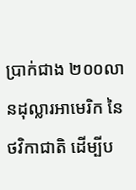ប្រាក់ជាង ២០០លានដុល្លារអាមេរិក នៃថវិកាជាតិ ដើម្បីប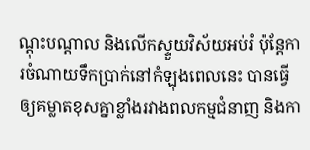ណ្ដុះបណ្ដាល និងលើកស្ទួយវិស័យអប់រំ ប៉ុន្តែការចំណាយទឹកប្រាក់នៅកំឡុងពេលនេះ បានធ្វើឲ្យគម្លាតខុសគ្នាខ្លាំងរវាងពលកម្មជំនាញ និងកា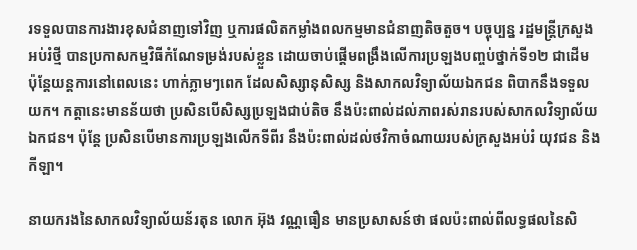រទទួលបានការងារខុសជំនាញទៅវិញ ឬការផលិតកម្លាំងពលកម្មមានជំនាញតិចតួច។ បច្ចុប្បន្ន រដ្ឋមន្ត្រីក្រសួងអប់រំថ្មី បានប្រកាសកម្មវិធីកំណែទម្រង់របស់ខ្លួន ដោយចាប់ផ្ដើមពង្រឹងលើការប្រឡងបញ្ចប់ថ្នាក់ទី១២ ជាដើម ប៉ុន្តែយន្តការនៅពេលនេះ ហាក់ភ្លាមៗពេក ដែលសិស្សានុសិស្ស និងសាកលវិទ្យាល័យឯកជន ពិបាកនឹងទទួលយក។ កត្តានេះមានន័យថា ប្រសិនបើសិស្សប្រឡងជាប់តិច នឹងប៉ះពាល់ដល់ភាពរស់រានរបស់សាកលវិទ្យាល័យឯកជន។ ប៉ុន្តែ ប្រសិនបើមានការប្រឡងលើកទីពីរ នឹងប៉ះពាល់ដល់ថវិកាចំណាយរបស់ក្រសួងអប់រំ យុវជន និងកីឡា។

នាយករងនៃសាកលវិទ្យាល័យន័រតុន លោក អ៊ុង វណ្ណធឿន មានប្រសាសន៍ថា ផលប៉ះពាល់ពីលទ្ធផលនៃសិ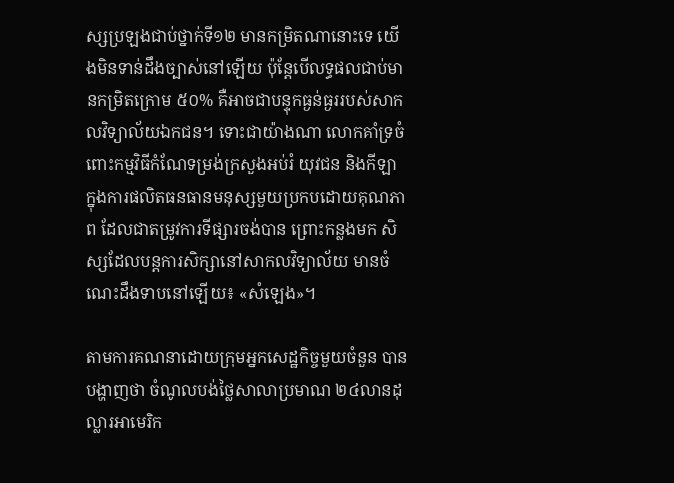ស្សប្រឡងជាប់ថ្នាក់ទី១២ មានកម្រិតណានោះទេ យើងមិនទាន់ដឹងច្បាស់នៅឡើយ ប៉ុន្តែបើលទ្ធផលជាប់មានកម្រិតក្រោម ៥០% គឺអាចជាបន្ទុកធ្ងន់ធ្ងររបស់សាកលវិទ្យាល័យឯកជន។ ទោះជាយ៉ាងណា លោកគាំទ្រចំពោះកម្មវិធីកំណែទម្រង់ក្រសួងអប់រំ យុវជន និងកីឡា ក្នុងការផលិតធនធានមនុស្សមួយប្រកបដោយគុណភាព ដែលជាតម្រូវការទីផ្សារចង់បាន ព្រោះកន្លងមក សិស្សដែលបន្តការសិក្សានៅសាកលវិទ្យាល័យ មានចំណេះដឹងទាបនៅឡើយ៖ «សំឡេង»។

តាមការគណនាដោយក្រុមអ្នកសេដ្ឋកិច្ចមួយចំនួន បានបង្ហាញថា ចំណូលបង់ថ្លៃសាលាប្រមាណ ២៤លានដុល្លារអាមេរិក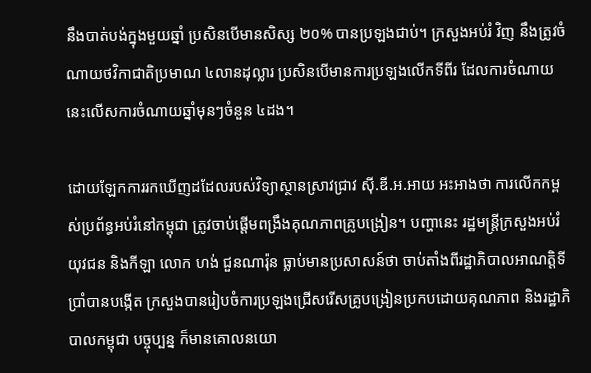នឹងបាត់បង់ក្នុងមួយឆ្នាំ ប្រសិនបើមានសិស្ស ២០% បានប្រឡងជាប់។ ក្រសួងអប់រំ វិញ នឹងត្រូវចំណាយថវិកាជាតិប្រមាណ ៤លានដុល្លារ ប្រសិនបើមានការប្រឡងលើកទីពីរ ដែលការចំណាយនេះលើសការចំណាយឆ្នាំមុនៗចំនួន ៤ដង។

ដោយឡែកការរកឃើញដដែលរបស់វិទ្យាស្ថានស្រាវជ្រាវ ស៊ី.ឌី.អ.អាយ អះអាងថា ការលើកកម្ពស់ប្រព័ន្ធអប់រំនៅកម្ពុជា ត្រូវចាប់ផ្ដើមពង្រឹងគុណភាពគ្រូបង្រៀន។ បញ្ហានេះ រដ្ឋមន្ត្រីក្រសួងអប់រំ យុវជន និងកីឡា លោក ហង់ ជួនណារ៉ុន ធ្លាប់មានប្រសាសន៍ថា ចាប់តាំងពីរដ្ឋាភិបាលអាណត្តិទីប្រាំបានបង្កើត ក្រសួងបានរៀបចំការប្រឡងជ្រើសរើសគ្រូបង្រៀនប្រកបដោយគុណភាព និងរដ្ឋាភិបាលកម្ពុជា បច្ចុប្បន្ន ក៏មានគោលនយោ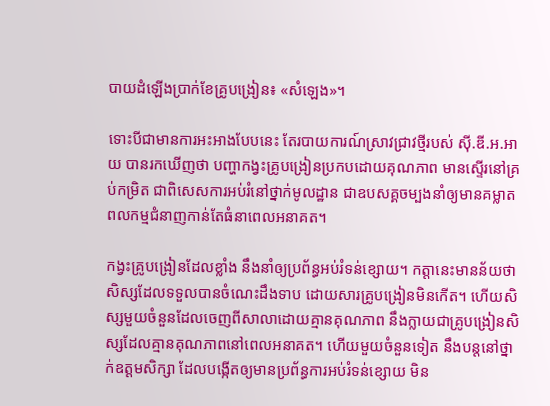បាយដំឡើងប្រាក់ខែគ្រូបង្រៀន៖ «សំឡេង»។

ទោះបីជាមានការអះអាងបែបនេះ តែរបាយការណ៍ស្រាវជ្រាវថ្មីរបស់ ស៊ី.ឌី.អ.អាយ បានរកឃើញថា បញ្ហាកង្វះគ្រូបង្រៀនប្រកបដោយគុណភាព មានស្ទើរនៅគ្រប់កម្រិត ជាពិសេសការអប់រំនៅថ្នាក់មូលដ្ឋាន ជាឧបសគ្គចម្បងនាំឲ្យមានគម្លាតពលកម្មជំនាញកាន់តែធំនាពេលអនាគត។

កង្វះគ្រូបង្រៀនដែលខ្លាំង នឹងនាំឲ្យប្រព័ន្ធអប់រំទន់ខ្សោយ។ កត្តានេះមានន័យថា សិស្សដែលទទួលបានចំណេះដឹងទាប ដោយសារគ្រូបង្រៀនមិនកើត។ ហើយសិស្សមួយចំនួនដែលចេញពីសាលាដោយគ្មានគុណភាព នឹងក្លាយជាគ្រូបង្រៀនសិស្សដែលគ្មានគុណភាពនៅពេលអនាគត។ ហើយមួយចំនួនទៀត នឹងបន្តនៅថ្នាក់ឧត្ដមសិក្សា ដែលបង្កើតឲ្យមានប្រព័ន្ធការអប់រំទន់ខ្សោយ មិន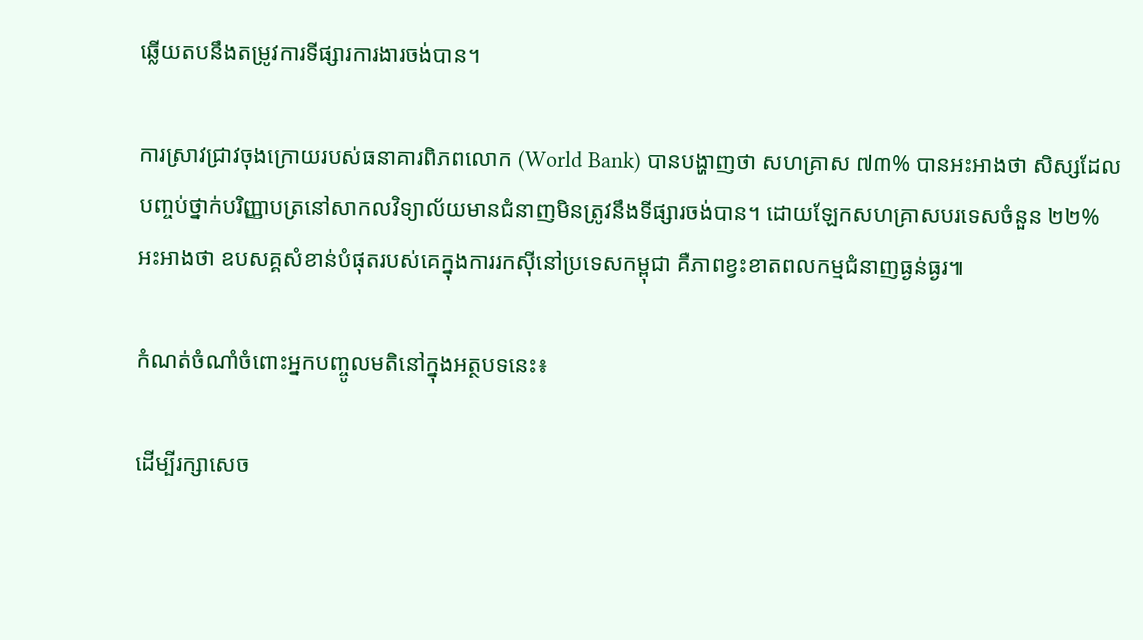ឆ្លើយតបនឹងតម្រូវការទីផ្សារការងារចង់បាន។

ការស្រាវជ្រាវចុងក្រោយរបស់ធនាគារពិភពលោក (World Bank) បានបង្ហាញថា សហគ្រាស ៧៣% បានអះអាងថា សិស្សដែលបញ្ចប់ថ្នាក់បរិញ្ញាបត្រនៅសាកលវិទ្យាល័យមានជំនាញមិនត្រូវនឹងទីផ្សារចង់បាន។ ដោយឡែកសហគ្រាសបរទេសចំនួន ២២% អះអាងថា ឧបសគ្គសំខាន់បំផុតរបស់គេក្នុងការរកស៊ីនៅប្រទេសកម្ពុជា គឺភាពខ្វះខាតពលកម្មជំនាញធ្ងន់ធ្ងរ៕

កំណត់ចំណាំចំពោះអ្នកបញ្ចូលមតិនៅក្នុងអត្ថបទនេះ៖

ដើម្បីរក្សាសេច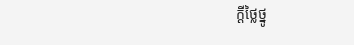ក្ដីថ្លៃថ្នូ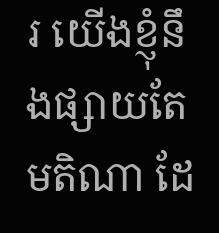រ យើងខ្ញុំនឹងផ្សាយតែមតិណា ដែ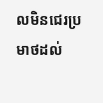លមិនជេរប្រមាថដល់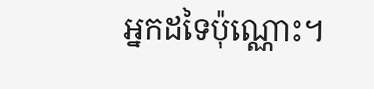អ្នកដទៃប៉ុណ្ណោះ។